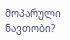მოპარული ნავთობი?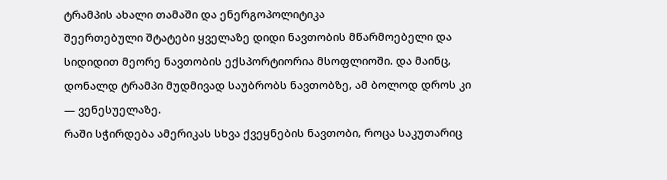ტრამპის ახალი თამაში და ენერგოპოლიტიკა
შეერთებული შტატები ყველაზე დიდი ნავთობის მწარმოებელი და სიდიდით მეორე ნავთობის ექსპორტიორია მსოფლიოში. და მაინც, დონალდ ტრამპი მუდმივად საუბრობს ნავთობზე, ამ ბოლოდ დროს კი — ვენესუელაზე.
რაში სჭირდება ამერიკას სხვა ქვეყნების ნავთობი, როცა საკუთარიც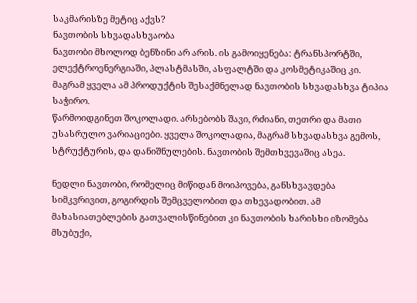საკმარისზე მეტიც აქვს?
ნავთობის სხვადასხვაობა
ნავთობი მხოლოდ ბენზინი არ არის. ის გამოიყენება: ტრანსპორტში, ელექტროენერგიაში, პლასტმასში, ასფალტში და კოსმეტიკაშიც კი. მაგრამ ყველა ამ პროდუქტის შესაქმნელად ნავთობის სხვადასხვა ტიპია საჭირო.
წარმოიდგინეთ შოკოლადი. არსებობს შავი, რძიანი, თეთრი და მათი უსასრულო ვარიაციები. ყველა შოკოლადია, მაგრამ სხვადასხვა გემოს, სტრუქტურის, და დანიშნულების. ნავთობის შემთხვევაშიც ასეა.

ნედლი ნავთობი, რომელიც მიწიდან მოიპოვება, განსხვავდება სიმკვრივით, გოგირდის შემცველობით და თხევადობით. ამ მახასიათებლების გათვალისწინებით კი ნავთობის ხარისხი იზომება მსუბუქი,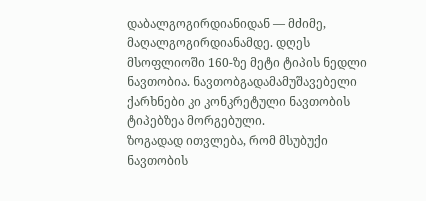დაბალგოგირდიანიდან — მძიმე, მაღალგოგირდიანამდე. დღეს მსოფლიოში 160-ზე მეტი ტიპის ნედლი ნავთობია. ნავთობგადამამუშავებელი ქარხნები კი კონკრეტული ნავთობის ტიპებზეა მორგებული.
ზოგადად ითვლება, რომ მსუბუქი ნავთობის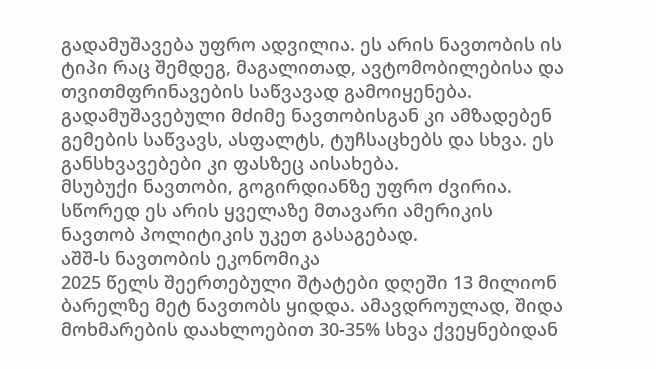გადამუშავება უფრო ადვილია. ეს არის ნავთობის ის ტიპი რაც შემდეგ, მაგალითად, ავტომობილებისა და თვითმფრინავების საწვავად გამოიყენება. გადამუშავებული მძიმე ნავთობისგან კი ამზადებენ გემების საწვავს, ასფალტს, ტუჩსაცხებს და სხვა. ეს განსხვავებები კი ფასზეც აისახება.
მსუბუქი ნავთობი, გოგირდიანზე უფრო ძვირია. სწორედ ეს არის ყველაზე მთავარი ამერიკის ნავთობ პოლიტიკის უკეთ გასაგებად.
აშშ-ს ნავთობის ეკონომიკა
2025 წელს შეერთებული შტატები დღეში 13 მილიონ ბარელზე მეტ ნავთობს ყიდდა. ამავდროულად, შიდა მოხმარების დაახლოებით 30-35% სხვა ქვეყნებიდან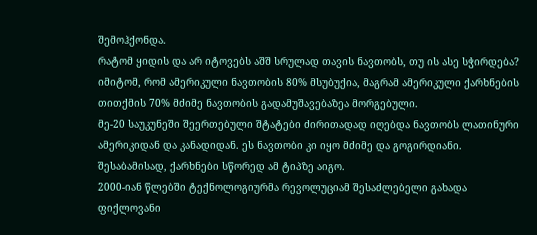შემოჰქონდა.
რატომ ყიდის და არ იტოვებს აშშ სრულად თავის ნავთობს, თუ ის ასე სჭირდება?
იმიტომ, რომ ამერიკული ნავთობის 80% მსუბუქია, მაგრამ ამერიკული ქარხნების თითქმის 70% მძიმე ნავთობის გადამუშავებაზეა მორგებული.
მე-20 საუკუნეში შეერთებული შტატები ძირითადად იღებდა ნავთობს ლათინური ამერიკიდან და კანადიდან. ეს ნავთობი კი იყო მძიმე და გოგირდიანი. შესაბამისად, ქარხნები სწორედ ამ ტიპზე აიგო.
2000-იან წლებში ტექნოლოგიურმა რევოლუციამ შესაძლებელი გახადა ფიქლოვანი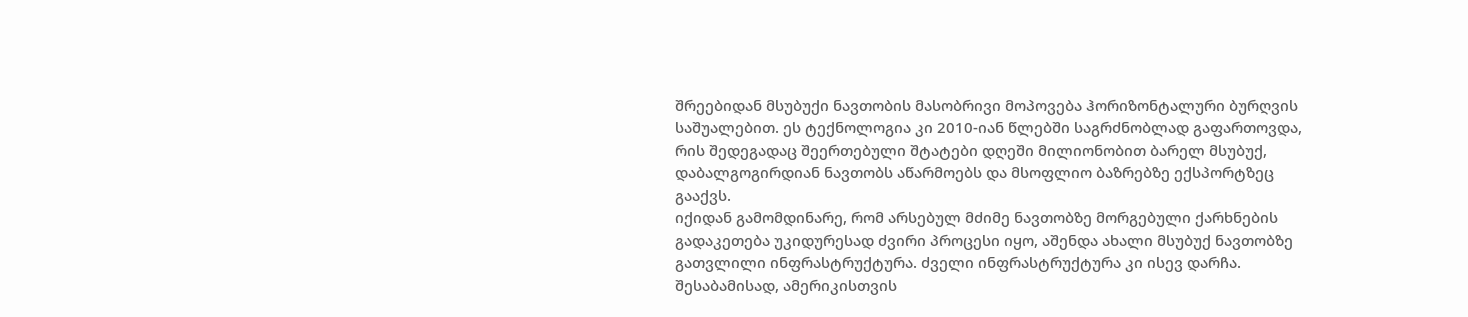შრეებიდან მსუბუქი ნავთობის მასობრივი მოპოვება ჰორიზონტალური ბურღვის საშუალებით. ეს ტექნოლოგია კი 2010-იან წლებში საგრძნობლად გაფართოვდა, რის შედეგადაც შეერთებული შტატები დღეში მილიონობით ბარელ მსუბუქ, დაბალგოგირდიან ნავთობს აწარმოებს და მსოფლიო ბაზრებზე ექსპორტზეც გააქვს.
იქიდან გამომდინარე, რომ არსებულ მძიმე ნავთობზე მორგებული ქარხნების გადაკეთება უკიდურესად ძვირი პროცესი იყო, აშენდა ახალი მსუბუქ ნავთობზე გათვლილი ინფრასტრუქტურა. ძველი ინფრასტრუქტურა კი ისევ დარჩა.
შესაბამისად, ამერიკისთვის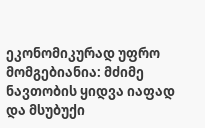ეკონომიკურად უფრო მომგებიანია: მძიმე ნავთობის ყიდვა იაფად და მსუბუქი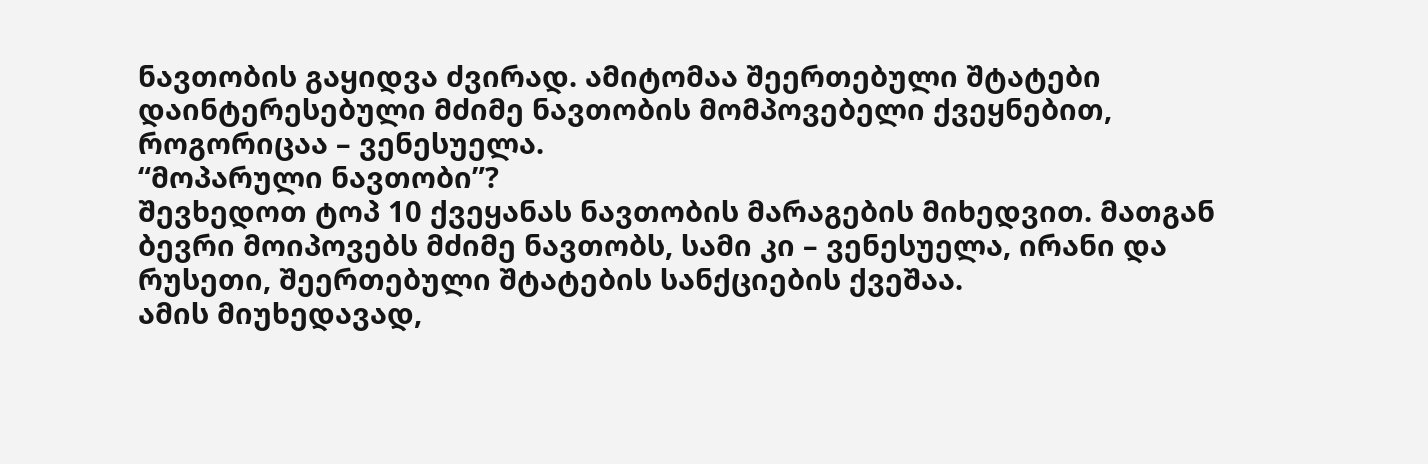ნავთობის გაყიდვა ძვირად. ამიტომაა შეერთებული შტატები დაინტერესებული მძიმე ნავთობის მომპოვებელი ქვეყნებით, როგორიცაა – ვენესუელა.
“მოპარული ნავთობი”?
შევხედოთ ტოპ 10 ქვეყანას ნავთობის მარაგების მიხედვით. მათგან ბევრი მოიპოვებს მძიმე ნავთობს, სამი კი – ვენესუელა, ირანი და რუსეთი, შეერთებული შტატების სანქციების ქვეშაა.
ამის მიუხედავად,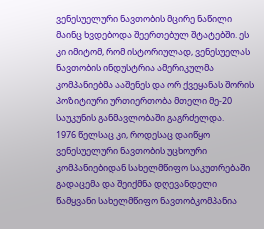ვენესუელური ნავთობის მცირე ნაწილი მაინც ხვდებოდა შეერთებულ შტატებში. ეს კი იმიტომ, რომ ისტორიულად, ვენესუელას ნავთობის ინდუსტრია ამერიკულმა კომპანიებმა ააშენეს და ორ ქვეყანას შორის პოზიტიური ურთიერთობა მთელი მე-20 საუკუნის განმავლობაში გაგრძელდა.
1976 წელსაც კი, როდესაც დაიწყო ვენესუელური ნავთობის უცხოური კომპანიებიდან სახელმწიფო საკუთრებაში გადაცემა და შეიქმნა დღევანდელი წამყვანი სახელმწიფო ნავთობკომპანია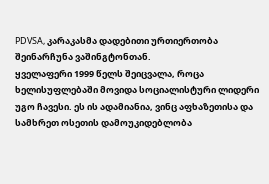PDVSA, კარაკასმა დადებითი ურთიერთობა შეინარჩუნა ვაშინგტონთან.
ყველაფერი 1999 წელს შეიცვალა, როცა ხელისუფლებაში მოვიდა სოციალისტური ლიდერი უგო ჩავესი. ეს ის ადამიანია, ვინც აფხაზეთისა და სამხრეთ ოსეთის დამოუკიდებლობა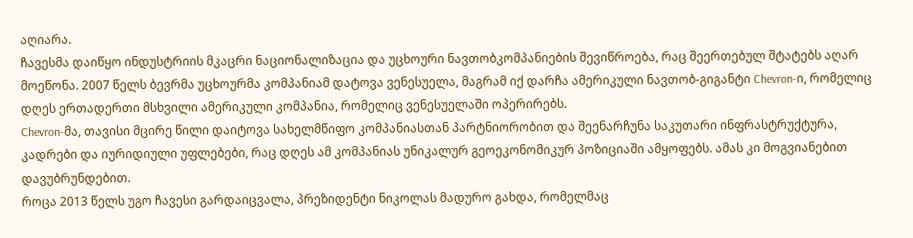აღიარა.
ჩავესმა დაიწყო ინდუსტრიის მკაცრი ნაციონალიზაცია და უცხოური ნავთობკომპანიების შევიწროება, რაც შეერთებულ შტატებს აღარ მოეწონა. 2007 წელს ბევრმა უცხოურმა კომპანიამ დატოვა ვენესუელა, მაგრამ იქ დარჩა ამერიკული ნავთობ-გიგანტი Chevron-ი, რომელიც დღეს ერთადერთი მსხვილი ამერიკული კომპანია, რომელიც ვენესუელაში ოპერირებს.
Chevron-მა, თავისი მცირე წილი დაიტოვა სახელმწიფო კომპანიასთან პარტნიორობით და შეენარჩუნა საკუთარი ინფრასტრუქტურა, კადრები და იურიდიული უფლებები, რაც დღეს ამ კომპანიას უნიკალურ გეოეკონომიკურ პოზიციაში ამყოფებს. ამას კი მოგვიანებით დავუბრუნდებით.
როცა 2013 წელს უგო ჩავესი გარდაიცვალა, პრეზიდენტი ნიკოლას მადურო გახდა, რომელმაც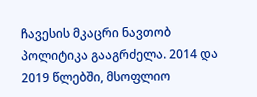ჩავესის მკაცრი ნავთობ პოლიტიკა გააგრძელა. 2014 და 2019 წლებში, მსოფლიო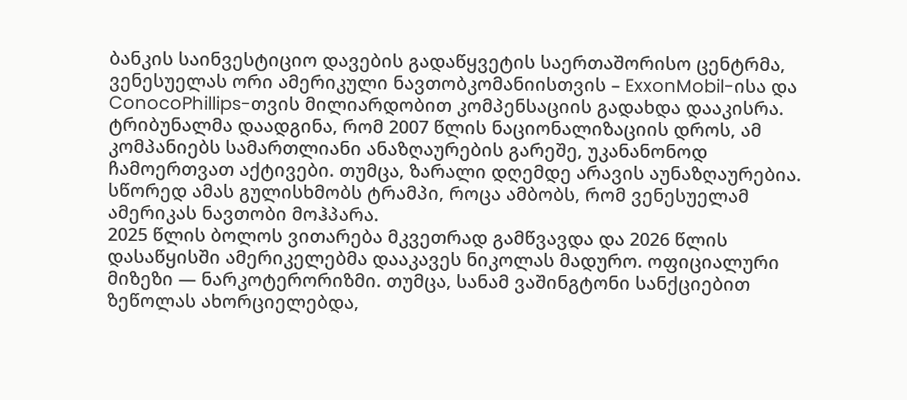ბანკის საინვესტიციო დავების გადაწყვეტის საერთაშორისო ცენტრმა, ვენესუელას ორი ამერიკული ნავთობკომანიისთვის – ExxonMobil-ისა და ConocoPhillips-თვის მილიარდობით კომპენსაციის გადახდა დააკისრა.
ტრიბუნალმა დაადგინა, რომ 2007 წლის ნაციონალიზაციის დროს, ამ კომპანიებს სამართლიანი ანაზღაურების გარეშე, უკანანონოდ ჩამოერთვათ აქტივები. თუმცა, ზარალი დღემდე არავის აუნაზღაურებია.
სწორედ ამას გულისხმობს ტრამპი, როცა ამბობს, რომ ვენესუელამ ამერიკას ნავთობი მოჰპარა.
2025 წლის ბოლოს ვითარება მკვეთრად გამწვავდა და 2026 წლის დასაწყისში ამერიკელებმა დააკავეს ნიკოლას მადურო. ოფიციალური მიზეზი — ნარკოტერორიზმი. თუმცა, სანამ ვაშინგტონი სანქციებით ზეწოლას ახორციელებდა,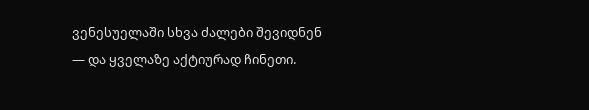ვენესუელაში სხვა ძალები შევიდნენ — და ყველაზე აქტიურად ჩინეთი.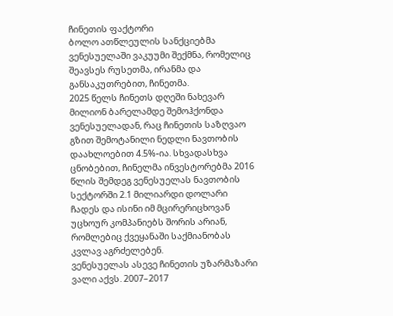ჩინეთის ფაქტორი
ბოლო ათწლეულის სანქციებმა ვენესუელაში ვაკუუმი შექმნა, რომელიც შეავსეს რუსეთმა, ირანმა და განსაკუთრებით, ჩინეთმა.
2025 წელს ჩინეთს დღეში ნახევარ მილიონ ბარელამდე შემოჰქონდა ვენესუელადან, რაც ჩინეთის საზღვაო გზით შემოტანილი ნედლი ნავთობის დაახლოებით 4.5%-ია. სხვადასხვა ცნობებით, ჩინელმა ინვესტორებმა 2016 წლის შემდეგ ვენესუელას ნავთობის სექტორში 2.1 მილიარდი დოლარი ჩადეს და ისინი იმ მცირერიცხოვან უცხოურ კომპანიებს შორის არიან, რომლებიც ქვეყანაში საქმიანობას კვლავ აგრძელებენ.
ვენესუელას ასევე ჩინეთის უზარმაზარი ვალი აქვს. 2007–2017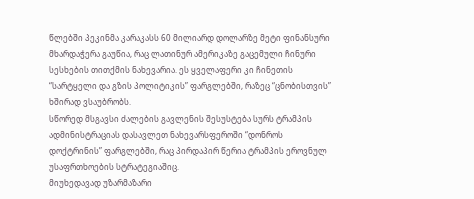წლებში პეკინმა კარაკასს 60 მილიარდ დოლარზე მეტი ფინანსური მხარდაჭერა გაუწია, რაც ლათინურ ამერიკაზე გაცემული ჩინური სესხების თითქმის ნახევარია. ეს ყველაფერი კი ჩინეთის “სარტყელი და გზის პოლიტიკის” ფარგლებში, რაზეც “ცნობისთვის” ხშირად ვსაუბრობს.
სწორედ მსგავსი ძალების გავლენის შესუსტება სურს ტრამპის ადმინისტრაციას დასავლეთ ნახევარსფეროში “დონროს დოქტრინის” ფარგლებში, რაც პირდაპირ წერია ტრამპის ეროვნულ უსაფრთხოების სტრატეგიაშიც.
მიუხედავად უზარმაზარი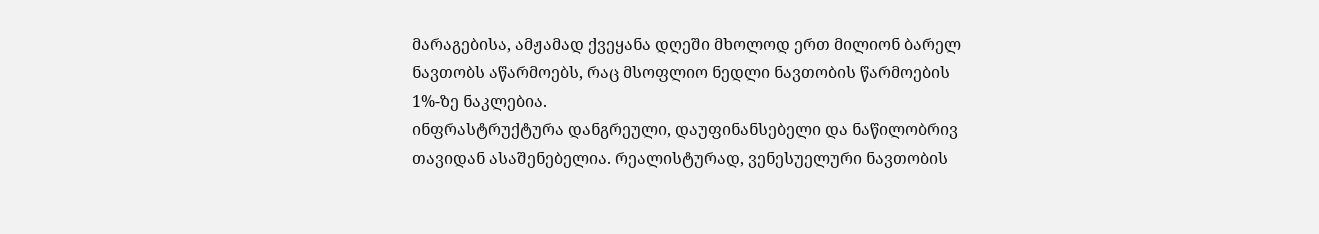მარაგებისა, ამჟამად ქვეყანა დღეში მხოლოდ ერთ მილიონ ბარელ ნავთობს აწარმოებს, რაც მსოფლიო ნედლი ნავთობის წარმოების 1%-ზე ნაკლებია.
ინფრასტრუქტურა დანგრეული, დაუფინანსებელი და ნაწილობრივ თავიდან ასაშენებელია. რეალისტურად, ვენესუელური ნავთობის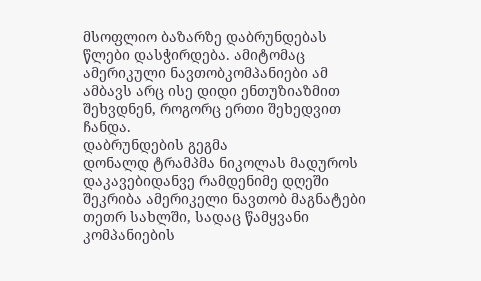მსოფლიო ბაზარზე დაბრუნდებას წლები დასჭირდება. ამიტომაც ამერიკული ნავთობკომპანიები ამ ამბავს არც ისე დიდი ენთუზიაზმით შეხვდნენ, როგორც ერთი შეხედვით ჩანდა.
დაბრუნდების გეგმა
დონალდ ტრამპმა ნიკოლას მადუროს დაკავებიდანვე რამდენიმე დღეში შეკრიბა ამერიკელი ნავთობ მაგნატები თეთრ სახლში, სადაც წამყვანი კომპანიების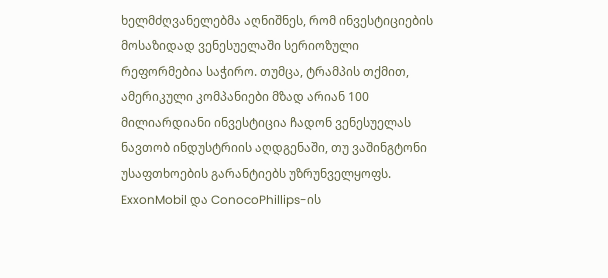ხელმძღვანელებმა აღნიშნეს, რომ ინვესტიციების მოსაზიდად ვენესუელაში სერიოზული რეფორმებია საჭირო. თუმცა, ტრამპის თქმით, ამერიკული კომპანიები მზად არიან 100 მილიარდიანი ინვესტიცია ჩადონ ვენესუელას ნავთობ ინდუსტრიის აღდგენაში, თუ ვაშინგტონი უსაფთხოების გარანტიებს უზრუნველყოფს.
ExxonMobil და ConocoPhillips-ის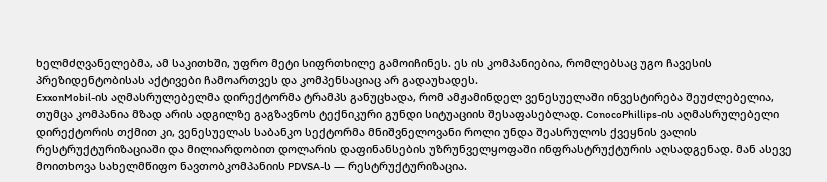ხელმძღვანელებმა, ამ საკითხში, უფრო მეტი სიფრთხილე გამოიჩინეს. ეს ის კომპანიებია, რომლებსაც უგო ჩავესის პრეზიდენტობისას აქტივები ჩამოართვეს და კომპენსაციაც არ გადაუხადეს.
ExxonMobil-ის აღმასრულებელმა დირექტორმა ტრამპს განუცხადა, რომ ამჟამინდელ ვენესუელაში ინვესტირება შეუძლებელია, თუმცა კომპანია მზად არის ადგილზე გაგზავნოს ტექნიკური გუნდი სიტუაციის შესაფასებლად. ConocoPhillips-ის აღმასრულებელი დირექტორის თქმით კი, ვენესუელას საბანკო სექტორმა მნიშვნელოვანი როლი უნდა შეასრულოს ქვეყნის ვალის რესტრუქტურიზაციაში და მილიარდობით დოლარის დაფინანსების უზრუნველყოფაში ინფრასტრუქტურის აღსადგენად. მან ასევე მოითხოვა სახელმწიფო ნავთობკომპანიის PDVSA-ს — რესტრუქტურიზაცია.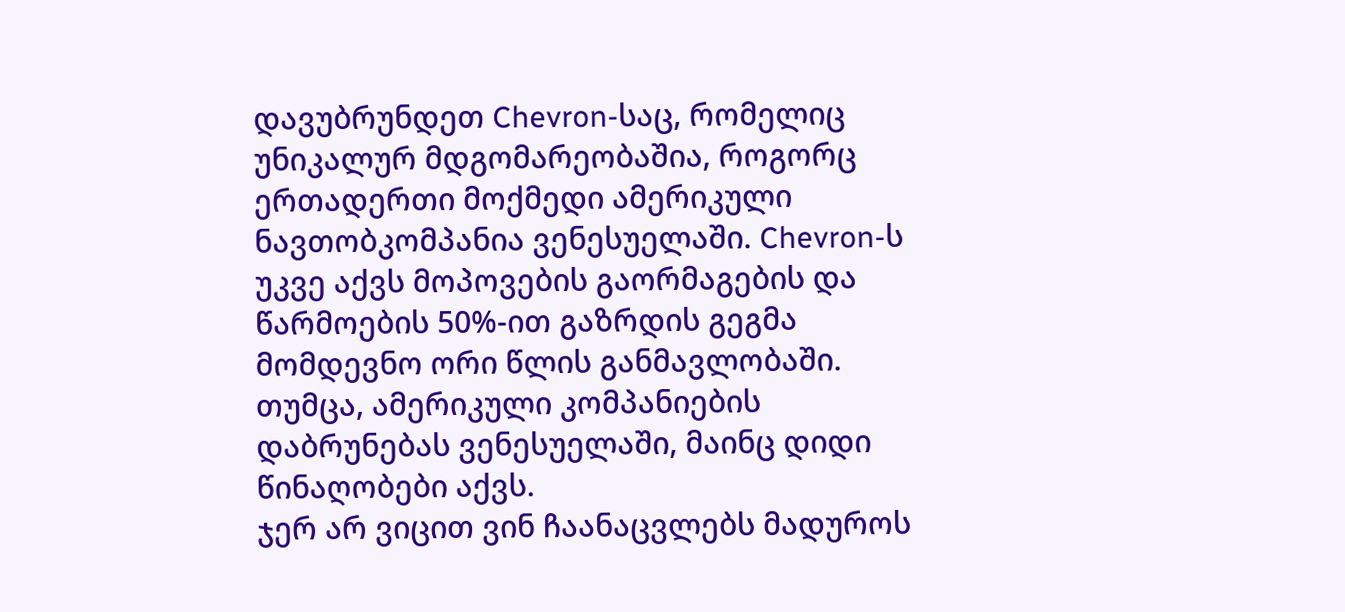დავუბრუნდეთ Chevron-საც, რომელიც უნიკალურ მდგომარეობაშია, როგორც ერთადერთი მოქმედი ამერიკული ნავთობკომპანია ვენესუელაში. Chevron-ს უკვე აქვს მოპოვების გაორმაგების და წარმოების 50%-ით გაზრდის გეგმა მომდევნო ორი წლის განმავლობაში. თუმცა, ამერიკული კომპანიების დაბრუნებას ვენესუელაში, მაინც დიდი წინაღობები აქვს.
ჯერ არ ვიცით ვინ ჩაანაცვლებს მადუროს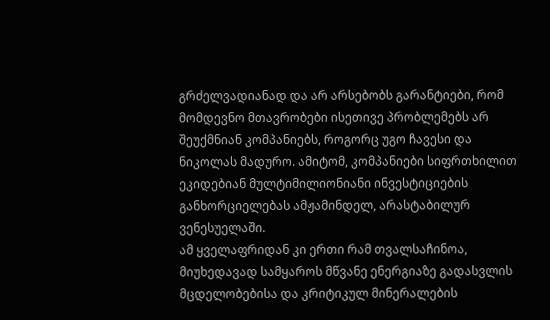გრძელვადიანად და არ არსებობს გარანტიები, რომ მომდევნო მთავრობები ისეთივე პრობლემებს არ შეუქმნიან კომპანიებს, როგორც უგო ჩავესი და ნიკოლას მადურო. ამიტომ, კომპანიები სიფრთხილით ეკიდებიან მულტიმილიონიანი ინვესტიციების განხორციელებას ამჟამინდელ, არასტაბილურ ვენესუელაში.
ამ ყველაფრიდან კი ერთი რამ თვალსაჩინოა, მიუხედავად სამყაროს მწვანე ენერგიაზე გადასვლის მცდელობებისა და კრიტიკულ მინერალების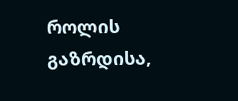როლის გაზრდისა,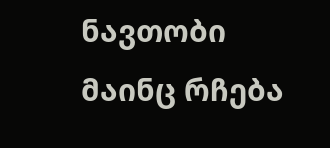ნავთობი მაინც რჩება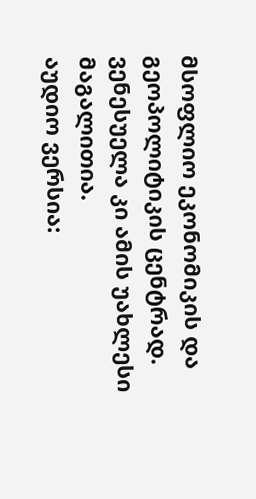მსოფლიო ეკონომიკის და გეოპოლიტიკის ცენტრად. ვენესუელა კი ამის უახლესი მაგალითია.
აუდიო ვერსია: